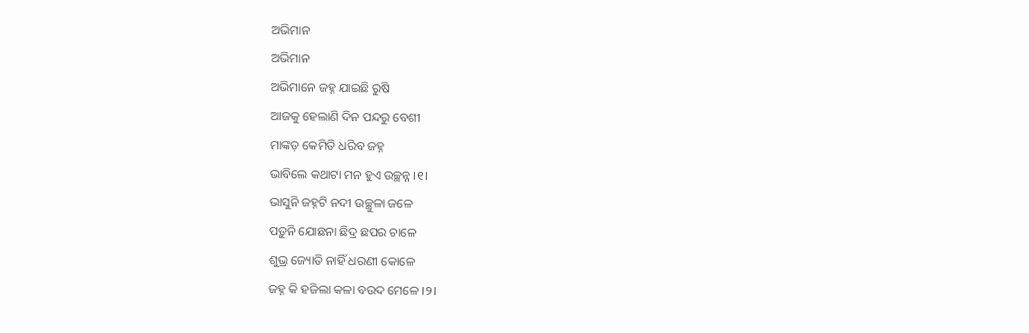ଅଭିମାନ
ଅଭିମାନ
ଅଭିମାନେ ଜହ୍ନ ଯାଇଛି ରୁଷି
ଆଜକୁ ହେଲାଣି ଦିନ ପନ୍ଦରୁ ବେଶୀ
ମାଙ୍କଡ଼ କେମିତି ଧରିବ ଜହ୍ନ
ଭାବିଲେ କଥାଟା ମନ ହୁଏ ଉଚ୍ଛନ୍ନ ।୧।
ଭାସୁନି ଜହ୍ନଟି ନଦୀ ଉଚ୍ଛୁଳା ଜଳେ
ପଡ଼ୁନି ଯୋଛନା ଛିଦ୍ର ଛପର ଚାଳେ
ଶୁଭ୍ର ଜ୍ୟୋତି ନାହିଁ ଧରଣୀ କୋଳେ
ଜହ୍ନ କି ହଜିଲା କଳା ବଉଦ ମେଳେ ।୨।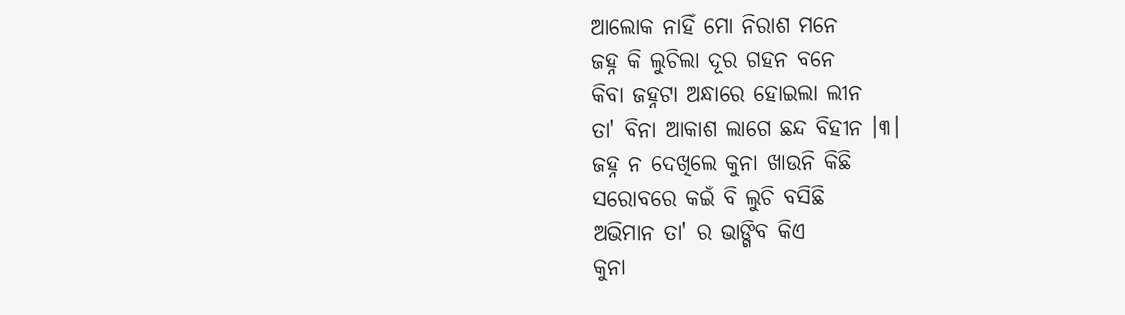ଆଲୋକ ନାହିଁ ମୋ ନିରାଶ ମନେ
ଜହ୍ନ କି ଲୁଚିଲା ଦୂର ଗହନ ବନେ
କିବା ଜହ୍ନଟା ଅନ୍ଧାରେ ହୋଇଲା ଲୀନ
ତା' ବିନା ଆକାଶ ଲାଗେ ଛନ୍ଦ ବିହୀନ ।୩।
ଜହ୍ନ ନ ଦେଖିଲେ କୁନା ଖାଉନି କିଛି
ସରୋବରେ କଇଁ ବି ଲୁଚି ବସିଛି
ଅଭିମାନ ତା' ର ଭାଙ୍ଗିବ କିଏ
କୁନା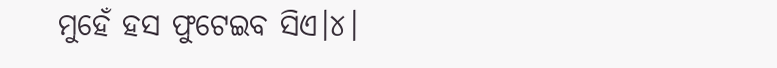ମୁହେଁ ହସ ଫୁଟେଇବ ସିଏ।୪।